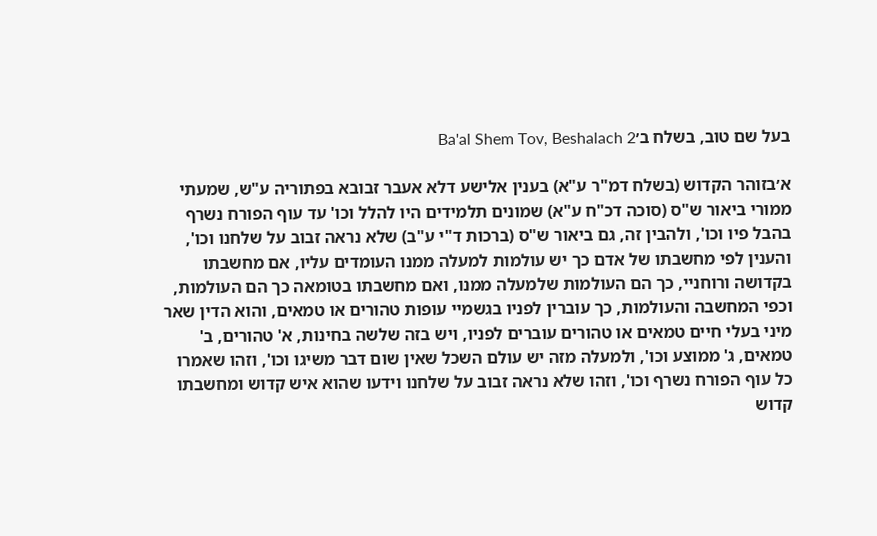בעל שם טוב, בשלח ב׳Ba'al Shem Tov, Beshalach 2

א׳בזוהר הקדוש (בשלח דמ"ר ע"א) בענין אלישע דלא אעבר זבובא בפתוריה ע"ש, שמעתי ממורי ביאור ש"ס (סוכה דכ"ח ע"א) שמונים תלמידים היו להלל וכו' עד עוף הפורח נשרף בהבל פיו וכו', ולהבין זה, גם ביאור ש"ס (ברכות ד"י ע"ב) שלא נראה זבוב על שלחנו וכו', והענין לפי מחשבתו של אדם כך יש עולמות למעלה ממנו העומדים עליו, אם מחשבתו בקדושה ורוחניי, כך הם העולמות שלמעלה ממנו, ואם מחשבתו בטומאה כך הם העולמות, וכפי המחשבה והעולמות, כך עוברין לפניו בגשמיי עופות טהורים או טמאים, והוא הדין שאר מיני בעלי חיים טמאים או טהורים עוברים לפניו, ויש בזה שלשה בחינות, א' טהורים, ב' טמאים, ג' ממוצע וכו', ולמעלה מזה יש עולם השכל שאין שום דבר משיגו וכו', וזהו שאמרו כל עוף הפורח נשרף וכו', וזהו שלא נראה זבוב על שלחנו וידעו שהוא איש קדוש ומחשבתו קדוש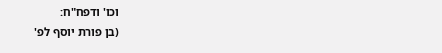וכו' ודפח"ח:
(בן פורת יוסף לפ'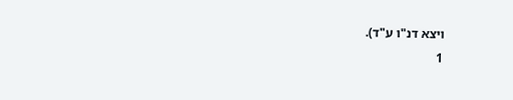ויצא דנ"ו ע"ד).
1